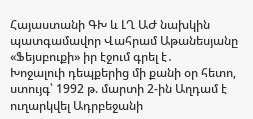Հայաստանի ԳԽ և ԼՂ ԱԺ նախկին պատգամավոր Վահրամ Աթանեսյանը «Ֆեյսբուքի» իր էջում գրել է․
Խոջալուի դեպքերից մի քանի օր հետո, ստույգ՝ 1992 թ. մարտի 2-ին Աղդամ է ուղարկվել Ադրբեջանի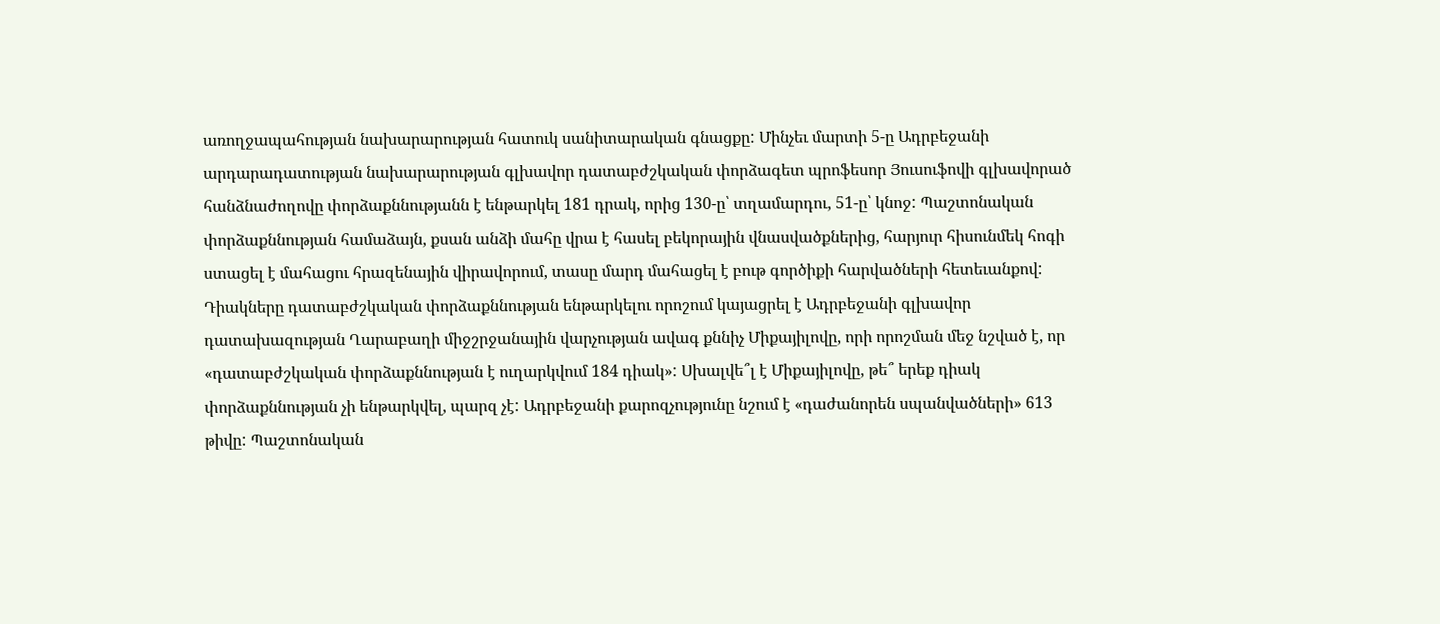առողջապահության նախարարության հատուկ սանիտարական գնացքը: Մինչեւ մարտի 5-ը Ադրբեջանի արդարադատության նախարարության գլխավոր դատաբժշկական փորձագետ պրոֆեսոր Յուսուֆովի գլխավորած հանձնաժողովը փորձաքննությանն է ենթարկել 181 դրակ, որից 130-ը՝ տղամարդու, 51-ը՝ կնոջ: Պաշտոնական փորձաքննության համաձայն, քսան անձի մահը վրա է հասել բեկորային վնասվածքներից, հարյուր հիսունմեկ հոգի ստացել է մահացու հրազենային վիրավորում, տասը մարդ մահացել է բութ գործիքի հարվածների հետեւանքով: Դիակները դատաբժշկական փորձաքննության ենթարկելու որոշում կայացրել է Ադրբեջանի գլխավոր դատախազության Ղարաբաղի միջշրջանային վարչության ավագ քննիչ Միքայիլովը, որի որոշման մեջ նշված է, որ «դատաբժշկական փորձաքննության է ուղարկվում 184 դիակ»: Սխալվե՞լ է Միքայիլովը, թե՞ երեք դիակ փորձաքննության չի ենթարկվել, պարզ չէ: Ադրբեջանի քարոզչությունը նշում է «դաժանորեն սպանվածների» 613 թիվը: Պաշտոնական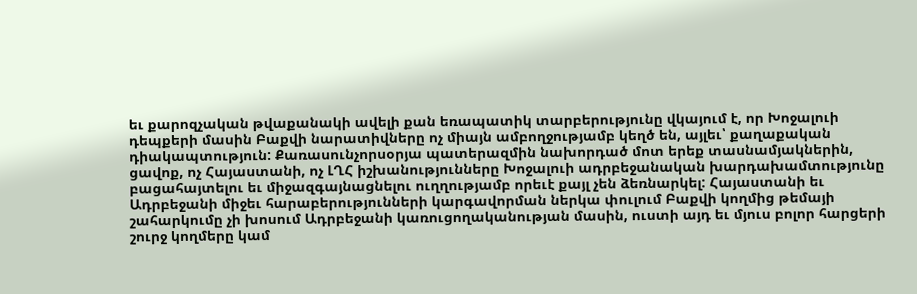եւ քարոզչական թվաքանակի ավելի քան եռապատիկ տարբերությունը վկայում է, որ Խոջալուի դեպքերի մասին Բաքվի նարատիվները ոչ միայն ամբողջությամբ կեղծ են, այլեւ՝ քաղաքական դիակապտություն: Քառասունչորսօրյա պատերազմին նախորդած մոտ երեք տասնամյակներին, ցավոք, ոչ Հայաստանի, ոչ ԼՂՀ իշխանությունները Խոջալուի ադրբեջանական խարդախամտությունը բացահայտելու եւ միջազգայնացնելու ուղղությամբ որեւէ քայլ չեն ձեռնարկել: Հայաստանի եւ Ադրբեջանի միջեւ հարաբերությունների կարգավորման ներկա փուլում Բաքվի կողմից թեմայի շահարկումը չի խոսում Ադրբեջանի կառուցողականության մասին, ուստի այդ եւ մյուս բոլոր հարցերի շուրջ կողմերը կամ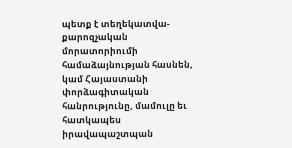պետք է տեղեկատվա-քարոզչական մորատորիումի համաձայնության հասնեն, կամ Հայաստանի փորձագիտական հանրությունը, մամուլը եւ հատկապես իրավապաշտպան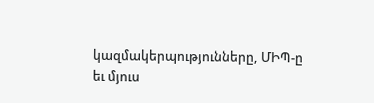կազմակերպությունները, ՄԻՊ-ը եւ մյուս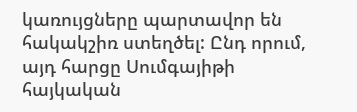կառույցները պարտավոր են հակակշիռ ստեղծել: Ընդ որում, այդ հարցը Սումգայիթի հայկական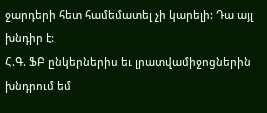ջարդերի հետ համեմատել չի կարելի: Դա այլ խնդիր է:
Հ.Գ. ՖԲ ընկերներիս եւ լրատվամիջոցներին խնդրում եմ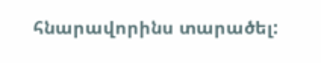հնարավորինս տարածել: